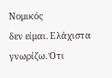Νομικός
δεν είμαι. Ελάχιστα γνωρίζω. Ότι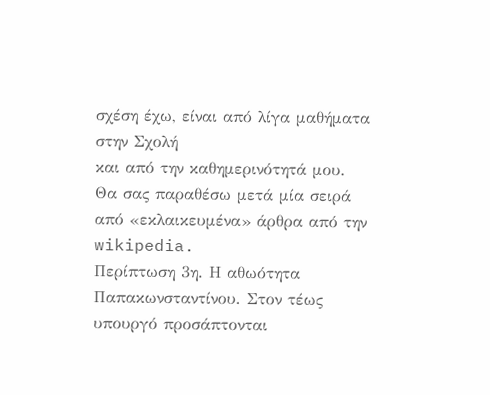σχέση έχω, είναι από λίγα μαθήματα στην Σχολή
και από την καθημερινότητά μου.
Θα σας παραθέσω μετά μία σειρά από «εκλαικευμένα» άρθρα από την wikipedia.
Περίπτωση 3η. Η αθωότητα Παπακωνσταντίνου. Στον τέως υπουργό προσάπτονται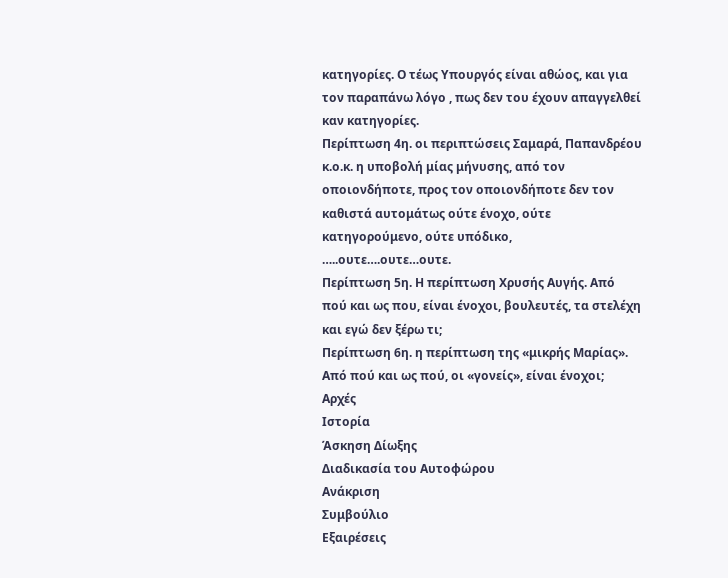κατηγορίες. Ο τέως Υπουργός είναι αθώος, και για τον παραπάνω λόγο , πως δεν του έχουν απαγγελθεί καν κατηγορίες.
Περίπτωση 4η. οι περιπτώσεις Σαμαρά, Παπανδρέου κ.ο.κ. η υποβολή μίας μήνυσης, από τον οποιονδήποτε, προς τον οποιονδήποτε δεν τον καθιστά αυτομάτως ούτε ένοχο, ούτε κατηγορούμενο, ούτε υπόδικο, …..ουτε….ουτε…ουτε.
Περίπτωση 5η. Η περίπτωση Χρυσής Αυγής. Από πού και ως που, είναι ένοχοι, βουλευτές, τα στελέχη και εγώ δεν ξέρω τι;
Περίπτωση 6η. η περίπτωση της «μικρής Μαρίας». Από πού και ως πού, οι «γονείς», είναι ένοχοι;
Αρχές
Ιστορία
Άσκηση Δίωξης
Διαδικασία του Αυτοφώρου
Ανάκριση
Συμβούλιο
Εξαιρέσεις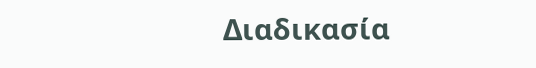Διαδικασία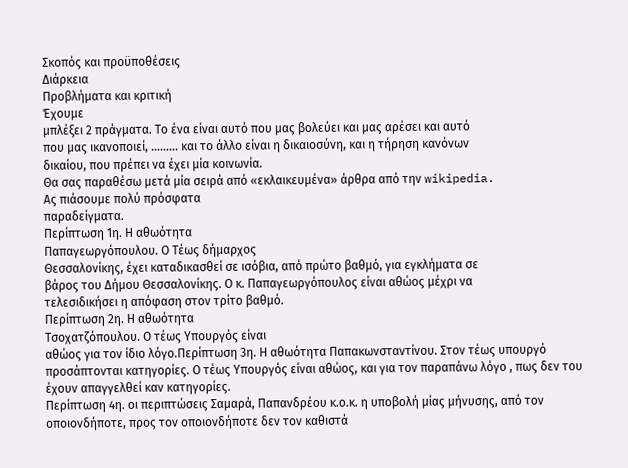Σκοπός και προϋποθέσεις
Διάρκεια
Προβλήματα και κριτική
Έχουμε
μπλέξει 2 πράγματα. Το ένα είναι αυτό που μας βολεύει και μας αρέσει και αυτό
που μας ικανοποιεί, ……… και το άλλο είναι η δικαιοσύνη, και η τήρηση κανόνων
δικαίου, που πρέπει να έχει μία κοινωνία.
Θα σας παραθέσω μετά μία σειρά από «εκλαικευμένα» άρθρα από την wikipedia.
Ας πιάσουμε πολύ πρόσφατα
παραδείγματα.
Περίπτωση 1η. Η αθωότητα
Παπαγεωργόπουλου. Ο Τέως δήμαρχος
Θεσσαλονίκης, έχει καταδικασθεί σε ισόβια, από πρώτο βαθμό, για εγκλήματα σε
βάρος του Δήμου Θεσσαλονίκης. Ο κ. Παπαγεωργόπουλος είναι αθώος μέχρι να
τελεσιδικήσει η απόφαση στον τρίτο βαθμό.
Περίπτωση 2η. Η αθωότητα
Τσοχατζόπουλου. Ο τέως Υπουργός είναι
αθώος για τον ίδιο λόγο.Περίπτωση 3η. Η αθωότητα Παπακωνσταντίνου. Στον τέως υπουργό προσάπτονται κατηγορίες. Ο τέως Υπουργός είναι αθώος, και για τον παραπάνω λόγο , πως δεν του έχουν απαγγελθεί καν κατηγορίες.
Περίπτωση 4η. οι περιπτώσεις Σαμαρά, Παπανδρέου κ.ο.κ. η υποβολή μίας μήνυσης, από τον οποιονδήποτε, προς τον οποιονδήποτε δεν τον καθιστά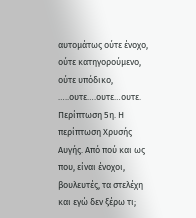αυτομάτως ούτε ένοχο, ούτε κατηγορούμενο, ούτε υπόδικο, …..ουτε….ουτε…ουτε.
Περίπτωση 5η. Η περίπτωση Χρυσής Αυγής. Από πού και ως που, είναι ένοχοι, βουλευτές, τα στελέχη και εγώ δεν ξέρω τι;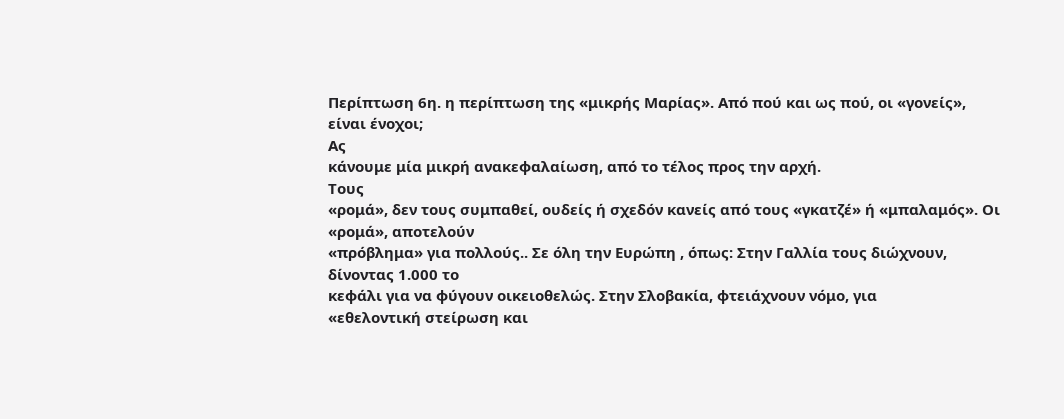Περίπτωση 6η. η περίπτωση της «μικρής Μαρίας». Από πού και ως πού, οι «γονείς», είναι ένοχοι;
Ας
κάνουμε μία μικρή ανακεφαλαίωση, από το τέλος προς την αρχή.
Τους
«ρομά», δεν τους συμπαθεί, ουδείς ή σχεδόν κανείς από τους «γκατζέ» ή «μπαλαμός». Οι «ρομά», αποτελούν
«πρόβλημα» για πολλούς.. Σε όλη την Ευρώπη , όπως: Στην Γαλλία τους διώχνουν, δίνοντας 1.000 το
κεφάλι για να φύγουν οικειοθελώς. Στην Σλοβακία, φτειάχνουν νόμο, για
«εθελοντική στείρωση και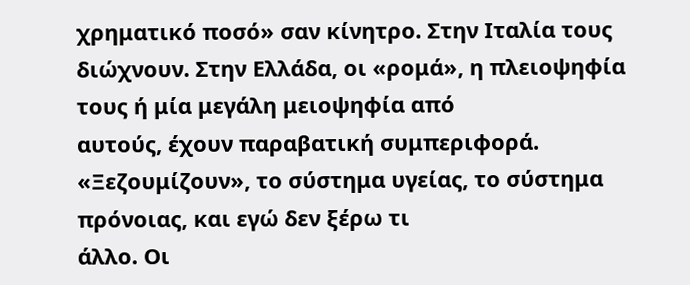χρηματικό ποσό» σαν κίνητρο. Στην Ιταλία τους
διώχνουν. Στην Ελλάδα, οι «ρομά», η πλειοψηφία τους ή μία μεγάλη μειοψηφία από
αυτούς, έχουν παραβατική συμπεριφορά.
«Ξεζουμίζουν», το σύστημα υγείας, το σύστημα πρόνοιας, και εγώ δεν ξέρω τι
άλλο. Οι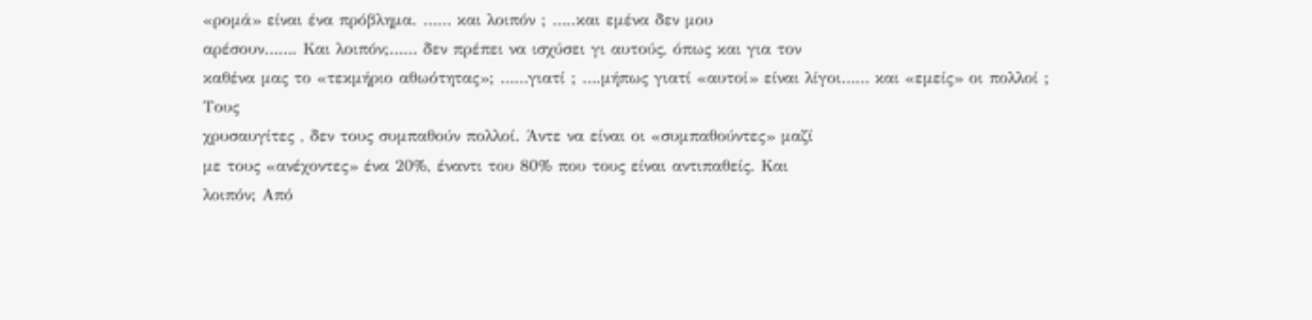«ρομά» είναι ένα πρόβλημα. …… και λοιπόν ; …..και εμένα δεν μου
αρέσουν……. Και λοιπόν;…… δεν πρέπει να ισχύσει γι αυτούς, όπως και για τον
καθένα μας το «τεκμήριο αθωότητας»; ……γιατί ; ….μήπως γιατί «αυτοί» είναι λίγοι…… και «εμείς» οι πολλοί ;
Τους
χρυσαυγίτες , δεν τους συμπαθούν πολλοί. Άντε να είναι οι «συμπαθούντες» μαζί
με τους «ανέχοντες» ένα 20%, έναντι του 80% που τους είναι αντιπαθείς. Και
λοιπόν; Από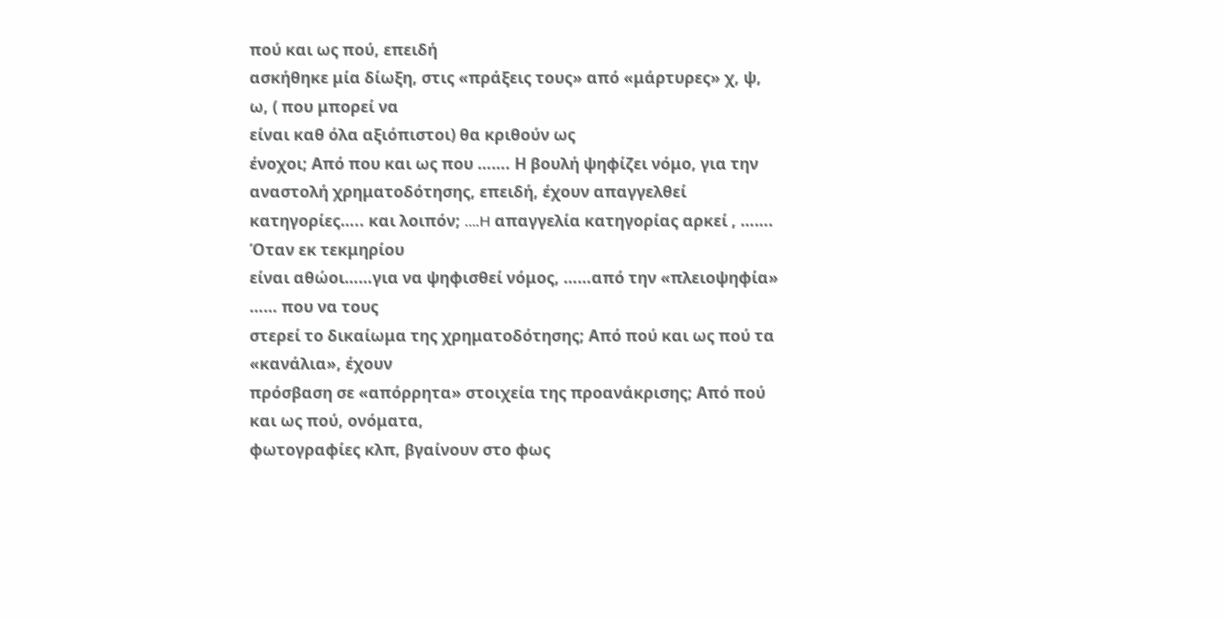πού και ως πού, επειδή
ασκήθηκε μία δίωξη, στις «πράξεις τους» από «μάρτυρες» χ, ψ, ω, ( που μπορεί να
είναι καθ όλα αξιόπιστοι) θα κριθούν ως
ένοχοι; Aπό που και ως που ……. Η βουλή ψηφίζει νόμο, για την
αναστολή χρηματοδότησης, επειδή, έχουν απαγγελθεί κατηγορίες….. και λοιπόν; ….H απαγγελία κατηγορίας αρκεί , ……. Όταν εκ τεκμηρίου
είναι αθώοι……για να ψηφισθεί νόμος, ……από την «πλειοψηφία» …… που να τους
στερεί το δικαίωμα της χρηματοδότησης; Από πού και ως πού τα «κανάλια», έχουν
πρόσβαση σε «απόρρητα» στοιχεία της προανάκρισης; Από πού και ως πού, ονόματα,
φωτογραφίες κλπ, βγαίνουν στο φως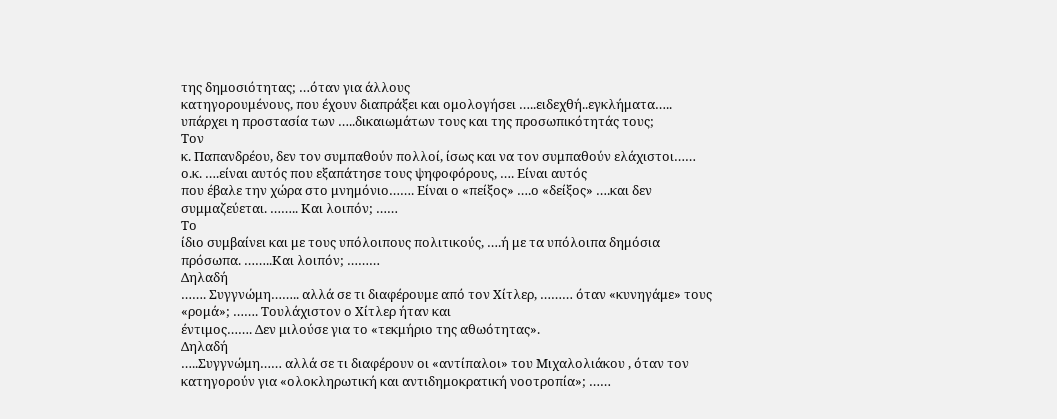της δημοσιότητας; …όταν για άλλους
κατηγορουμένους, που έχουν διαπράξει και ομολογήσει …..ειδεχθή..εγκλήματα…..
υπάρχει η προστασία των …..δικαιωμάτων τους και της προσωπικότητάς τους;
Τον
κ. Παπανδρέου, δεν τον συμπαθούν πολλοί, ίσως και να τον συμπαθούν ελάχιστοι……
ο.κ. ….είναι αυτός που εξαπάτησε τους ψηφοφόρους, …. Είναι αυτός
που έβαλε την χώρα στο μνημόνιο……. Είναι ο «πείξος» ….ο «δείξος» ….και δεν
συμμαζεύεται. …….. Και λοιπόν; ……
Το
ίδιο συμβαίνει και με τους υπόλοιπους πολιτικούς, ….ή με τα υπόλοιπα δημόσια
πρόσωπα. ……..Και λοιπόν; ………
Δηλαδή
……. Συγγνώμη…….. αλλά σε τι διαφέρουμε από τον Χίτλερ, ……… όταν «κυνηγάμε» τους
«ρομά»; ……. Τουλάχιστον ο Χίτλερ ήταν και
έντιμος……. Δεν μιλούσε για το «τεκμήριο της αθωότητας».
Δηλαδή
…..Συγγνώμη…… αλλά σε τι διαφέρουν οι «αντίπαλοι» του Μιχαλολιάκου , όταν τον
κατηγορούν για «ολοκληρωτική και αντιδημοκρατική νοοτροπία»; ……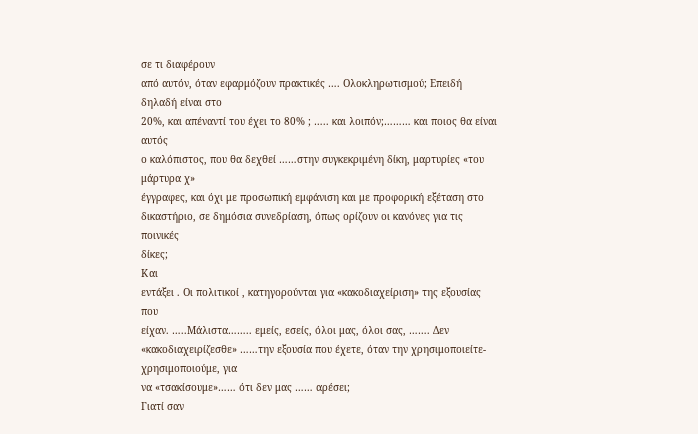σε τι διαφέρουν
από αυτόν, όταν εφαρμόζουν πρακτικές …. Ολοκληρωτισμού; Επειδή δηλαδή είναι στο
20%, και απέναντί του έχει το 80% ; ….. και λοιπόν;……… και ποιος θα είναι αυτός
ο καλόπιστος, που θα δεχθεί ……στην συγκεκριμένη δίκη, μαρτυρίες «του μάρτυρα χ»
έγγραφες, και όχι με προσωπική εμφάνιση και με προφορική εξέταση στο
δικαστήριο, σε δημόσια συνεδρίαση, όπως ορίζουν οι κανόνες για τις ποινικές
δίκες;
Και
εντάξει . Οι πολιτικοί , κατηγορούνται για «κακοδιαχείριση» της εξουσίας που
είχαν. …..Μάλιστα…….. εμείς, εσείς, όλοι μας, όλοι σας, ……. Δεν
«κακοδιαχειρίζεσθε» ……την εξουσία που έχετε, όταν την χρησιμοποιείτε- χρησιμοποιούμε, για
να «τσακίσουμε»…… ότι δεν μας …… αρέσει;
Γιατί σαν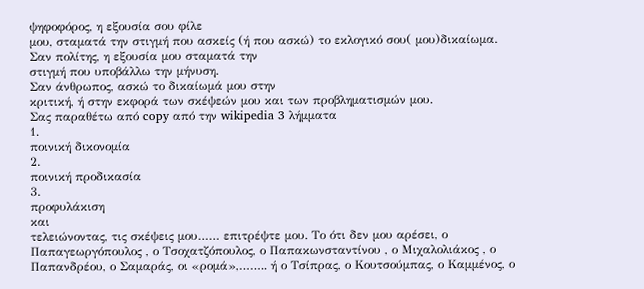ψηφοφόρος, η εξουσία σου φίλε
μου, σταματά την στιγμή που ασκείς (ή που ασκώ) το εκλογικό σου( μου)δικαίωμα.
Σαν πολίτης, η εξουσία μου σταματά την
στιγμή που υποβάλλω την μήνυση.
Σαν άνθρωπος, ασκώ το δικαίωμά μου στην
κριτική, ή στην εκφορά των σκέψεών μου και των προβληματισμών μου.
Σας παραθέτω από copy από την wikipedia 3 λήμματα
1.
ποινική δικονομία
2.
ποινική προδικασία
3.
προφυλάκιση
και
τελειώνοντας, τις σκέψεις μου…… επιτρέψτε μου. Το ότι δεν μου αρέσει, ο
Παπαγεωργόπουλος , ο Τσοχατζόπουλος, ο Παπακωνσταντίνου , ο Μιχαλολιάκος , ο
Παπανδρέου, ο Σαμαράς, οι «ρομά»,…….. ή ο Τσίπρας, ο Κουτσούμπας, ο Καμμένος, ο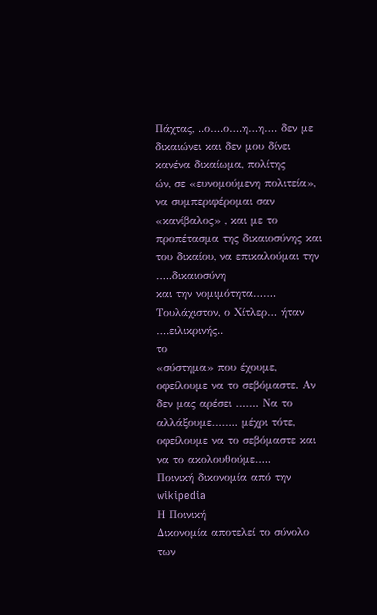Πάχτας, ..ο….ο….η…η…. δεν με δικαιώνει και δεν μου δίνει κανένα δικαίωμα, πολίτης
ών, σε «ευνομούμενη πολιτεία», να συμπεριφέρομαι σαν «κανίβαλος» , και με το
προπέτασμα της δικαιοσύνης και του δικαίου, να επικαλούμαι την …..δικαιοσύνη
και την νομιμότητα……. Τουλάχιστον, ο Χίτλερ… ήταν ….ειλικρινής..
το
«σύστημα» που έχουμε, οφείλουμε να το σεβόμαστε. Αν δεν μας αρέσει ……. Να το
αλλάξουμε…….. μέχρι τότε, οφείλουμε να το σεβόμαστε και να το ακολουθούμε…..
Ποινική δικονομία από την wikipedia
Η Ποινική
Δικονομία αποτελεί το σύνολο των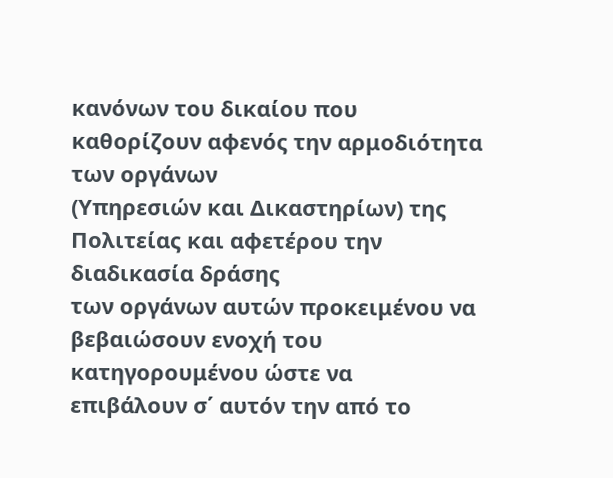κανόνων του δικαίου που καθορίζουν αφενός την αρμοδιότητα των οργάνων
(Υπηρεσιών και Δικαστηρίων) της Πολιτείας και αφετέρου την διαδικασία δράσης
των οργάνων αυτών προκειμένου να βεβαιώσουν ενοχή του κατηγορουμένου ώστε να
επιβάλουν σ΄ αυτόν την από το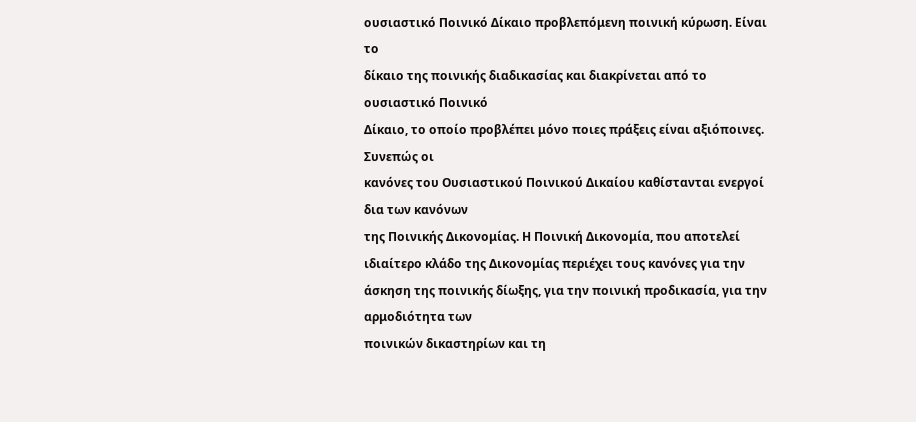ουσιαστικό Ποινικό Δίκαιο προβλεπόμενη ποινική κύρωση. Είναι το
δίκαιο της ποινικής διαδικασίας και διακρίνεται από το ουσιαστικό Ποινικό
Δίκαιο, το οποίο προβλέπει μόνο ποιες πράξεις είναι αξιόποινες. Συνεπώς οι
κανόνες του Ουσιαστικού Ποινικού Δικαίου καθίστανται ενεργοί δια των κανόνων
της Ποινικής Δικονομίας. Η Ποινική Δικονομία, που αποτελεί ιδιαίτερο κλάδο της Δικονομίας περιέχει τους κανόνες για την άσκηση της ποινικής δίωξης, για την ποινική προδικασία, για την αρμοδιότητα των
ποινικών δικαστηρίων και τη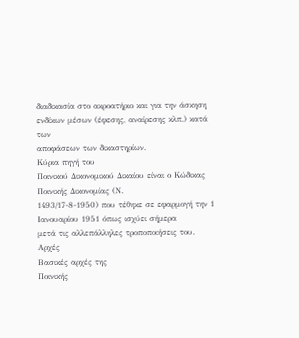διαδικασία στο ακροατήριο και για την άσκηση ενδίκων μέσων (έφεσης, αναίρεσης κλπ.) κατά των
αποφάσεων των δικαστηρίων.
Κύρια πηγή του
Ποινικού Δικονομικού Δικαίου είναι ο Κώδικας Ποινικής Δικονομίας (Ν.
1493/17-8-1950) που τέθηκε σε εφαρμογή την 1 Ιανουαρίου 1951 όπως ισχύει σήμερα
μετά τις αλλεπάλληλες τροποποιήσεις του.
Αρχές
Βασικές αρχές της
Ποινικής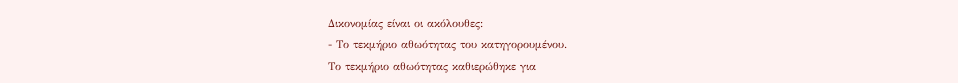Δικονομίας είναι οι ακόλουθες:
- Το τεκμήριο αθωότητας του κατηγορουμένου.
Το τεκμήριο αθωότητας καθιερώθηκε για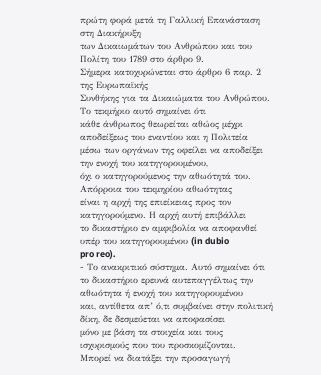πρώτη φορά μετά τη Γαλλική Επανάσταση στη Διακήρυξη
των Δικαιωμάτων του Ανθρώπου και του Πολίτη του 1789 στο άρθρο 9.
Σήμερα κατοχυρώνεται στο άρθρο 6 παρ. 2 της Ευρωπαϊκής
Συνθήκης για τα Δικαιώματα του Ανθρώπου. Το τεκμήριο αυτό σημαίνει ότι
κάθε άνθρωπος θεωρείται αθώος μέχρι αποδείξεως του εναντίου και η Πολιτεία
μέσω των οργάνων της οφείλει να αποδείξει την ενοχή του κατηγορουμένου,
όχι ο κατηγορούμενος την αθωότητά του. Απόρροια του τεκμηρίου αθωότητας
είναι η αρχή της επιείκειας προς τον κατηγορούμενο. Η αρχή αυτή επιβάλλει
το δικαστήριο εν αμφιβολία να αποφανθεί υπέρ του κατηγορουμένου (in dubio
pro reo).
- Το ανακριτικό σύστημα. Αυτό σημαίνει ότι
το δικαστήριο ερευνά αυτεπαγγέλτως την αθωότητα ή ενοχή του κατηγορουμένου
και, αντίθετα απ’ ό,τι συμβαίνει στην πολιτική δίκη, δε δεσμεύεται να αποφασίσει
μόνο με βάση τα στοιχεία και τους ισχυρισμούς που του προσκομίζονται.
Μπορεί να διατάξει την προσαγωγή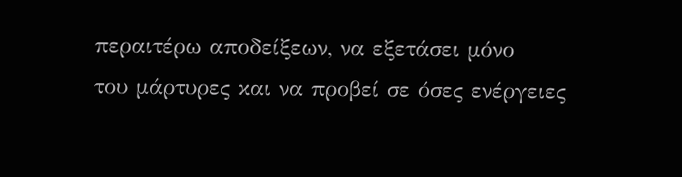περαιτέρω αποδείξεων, να εξετάσει μόνο
του μάρτυρες και να προβεί σε όσες ενέργειες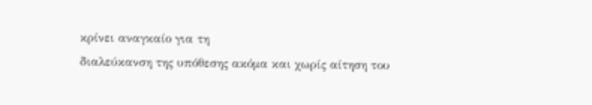κρίνει αναγκαίο για τη
διαλεύκανση της υπόθεσης ακόμα και χωρίς αίτηση του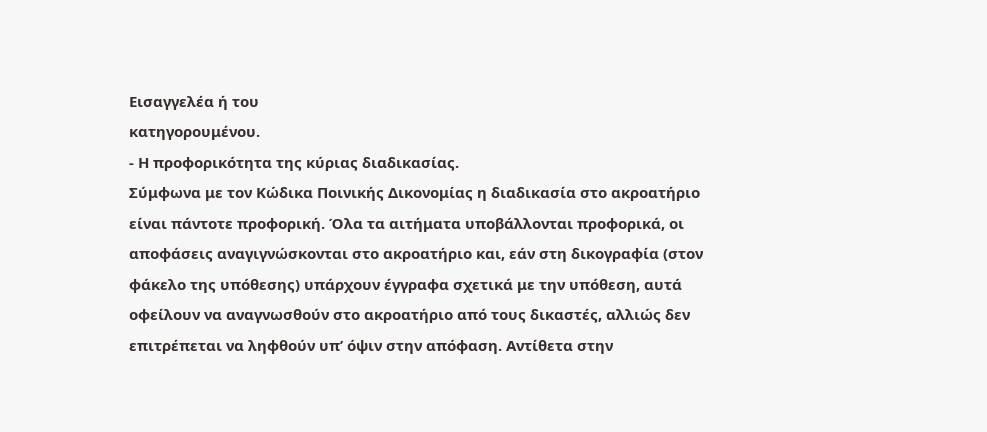Εισαγγελέα ή του
κατηγορουμένου.
- Η προφορικότητα της κύριας διαδικασίας.
Σύμφωνα με τον Κώδικα Ποινικής Δικονομίας η διαδικασία στο ακροατήριο
είναι πάντοτε προφορική. Όλα τα αιτήματα υποβάλλονται προφορικά, οι
αποφάσεις αναγιγνώσκονται στο ακροατήριο και, εάν στη δικογραφία (στον
φάκελο της υπόθεσης) υπάρχουν έγγραφα σχετικά με την υπόθεση, αυτά
οφείλουν να αναγνωσθούν στο ακροατήριο από τους δικαστές, αλλιώς δεν
επιτρέπεται να ληφθούν υπ’ όψιν στην απόφαση. Αντίθετα στην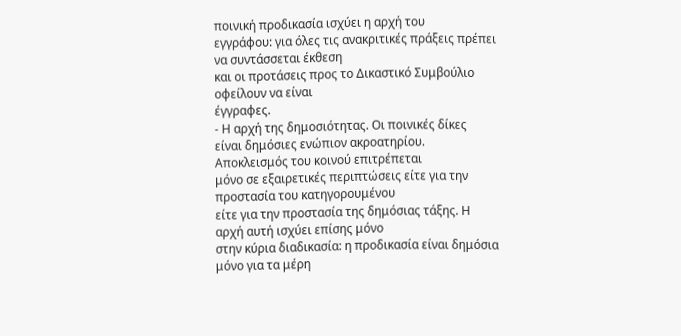ποινική προδικασία ισχύει η αρχή του
εγγράφου: για όλες τις ανακριτικές πράξεις πρέπει να συντάσσεται έκθεση
και οι προτάσεις προς το Δικαστικό Συμβούλιο οφείλουν να είναι
έγγραφες.
- Η αρχή της δημοσιότητας. Οι ποινικές δίκες
είναι δημόσιες ενώπιον ακροατηρίου. Αποκλεισμός του κοινού επιτρέπεται
μόνο σε εξαιρετικές περιπτώσεις είτε για την προστασία του κατηγορουμένου
είτε για την προστασία της δημόσιας τάξης. Η αρχή αυτή ισχύει επίσης μόνο
στην κύρια διαδικασία: η προδικασία είναι δημόσια μόνο για τα μέρη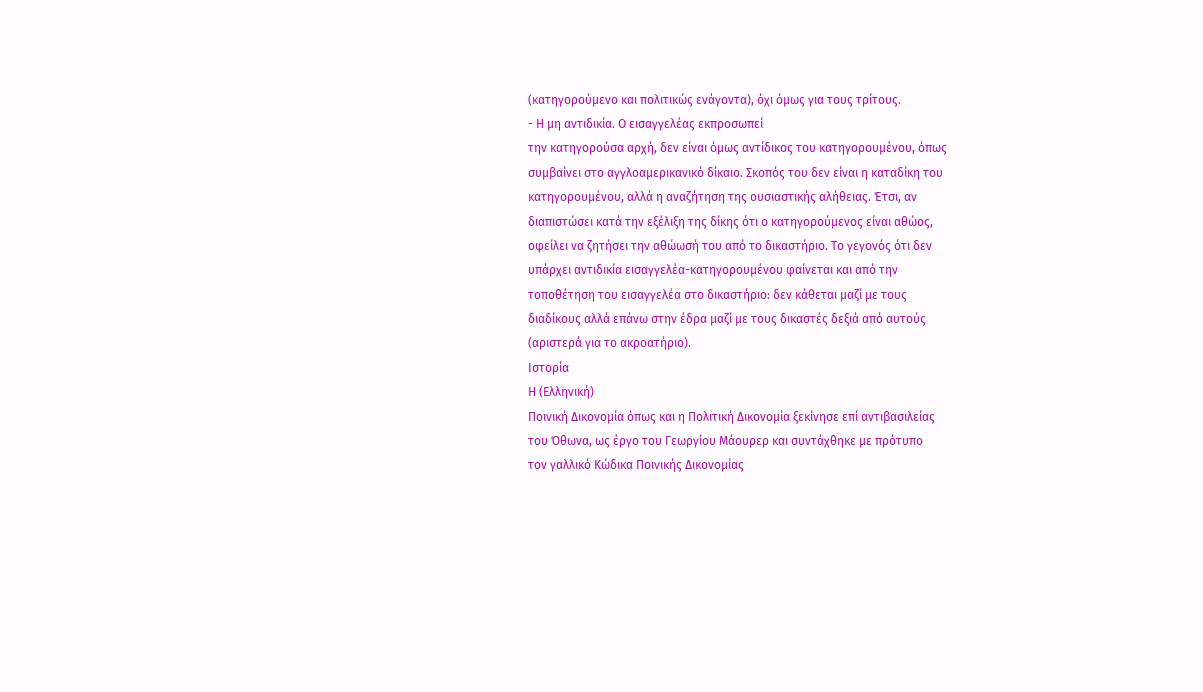(κατηγορούμενο και πολιτικώς ενάγοντα), όχι όμως για τους τρίτους.
- Η μη αντιδικία. Ο εισαγγελέας εκπροσωπεί
την κατηγορούσα αρχή, δεν είναι όμως αντίδικος του κατηγορουμένου, όπως
συμβαίνει στο αγγλοαμερικανικό δίκαιο. Σκοπός του δεν είναι η καταδίκη του
κατηγορουμένου, αλλά η αναζήτηση της ουσιαστικής αλήθειας. Έτσι, αν
διαπιστώσει κατά την εξέλιξη της δίκης ότι ο κατηγορούμενος είναι αθώος,
οφείλει να ζητήσει την αθώωσή του από το δικαστήριο. Το γεγονός ότι δεν
υπάρχει αντιδικία εισαγγελέα-κατηγορουμένου φαίνεται και από την
τοποθέτηση του εισαγγελέα στο δικαστήριο: δεν κάθεται μαζί με τους
διαδίκους αλλά επάνω στην έδρα μαζί με τους δικαστές δεξιά από αυτούς
(αριστερά για το ακροατήριο).
Ιστορία
Η (Ελληνική)
Ποινική Δικονομία όπως και η Πολιτική Δικονομία ξεκίνησε επί αντιβασιλείας
του Όθωνα, ως έργο του Γεωργίου Μάουρερ και συντάχθηκε με πρότυπο
τον γαλλικό Κώδικα Ποινικής Δικονομίας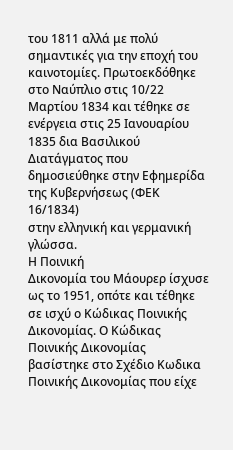του 1811 αλλά με πολύ
σημαντικές για την εποχή του καινοτομίες. Πρωτοεκδόθηκε στο Ναύπλιο στις 10/22 Μαρτίου 1834 και τέθηκε σε ενέργεια στις 25 Ιανουαρίου 1835 δια Βασιλικού
Διατάγματος που δημοσιεύθηκε στην Εφημερίδα της Κυβερνήσεως (ΦΕΚ 16/1834)
στην ελληνική και γερμανική γλώσσα.
Η Ποινική
Δικονομία του Μάουρερ ίσχυσε ως το 1951, οπότε και τέθηκε σε ισχύ ο Κώδικας Ποινικής
Δικονομίας. Ο Κώδικας Ποινικής Δικονομίας βασίστηκε στο Σχέδιο Κωδικα
Ποινικής Δικονομίας που είχε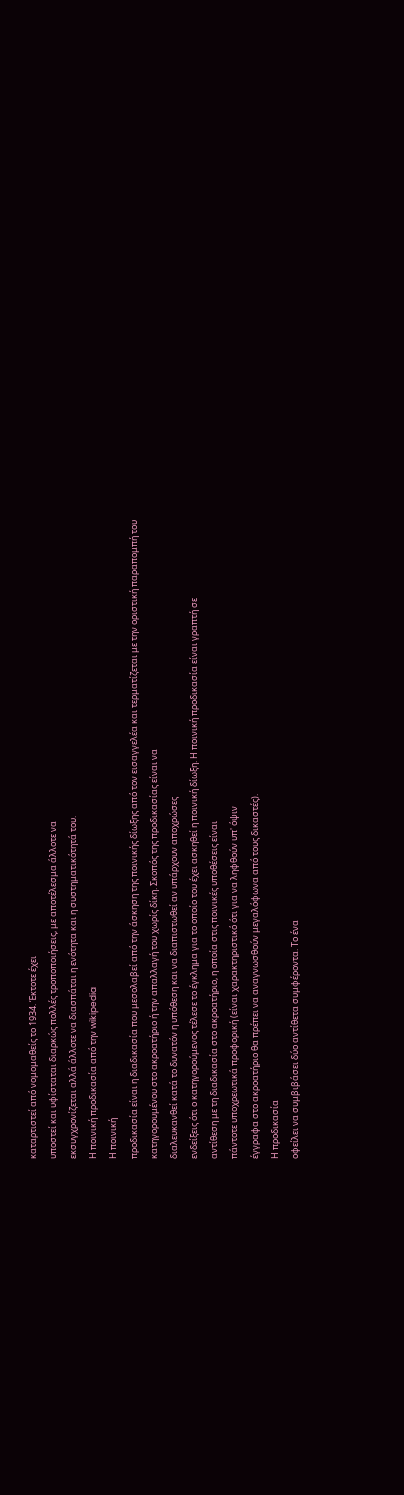καταρτιστεί από νομομαθείς το 1934. Έκτοτε έχει
υποστεί και υφίσταται διαρκώς πολλές τροποποιήσεις, με αποτέλεσμα άλλοτε να
εκσυγχρονίζεται αλλά άλλοτε να διασπάται η ενότητα και η συστηματικότητά του.
Η ποινική προδικασία από την wikipedia
Η ποινική
προδικασία είναι η διαδικασία που μεσολαβεί από την άσκηση της ποινικής δίωξης από τον εισαγγελέα και τερματίζεται με την οριστική παραπομπή του
κατηγορουμένου στο ακροατήριο ή την απαλλαγή του χωρίς δίκη. Σκοπός της προδικασίας είναι να
διαλευκανθεί κατά το δυνατόν η υπόθεση και να διαπιστωθεί αν υπάρχουν αποχρώσες
ενδείξεις ότι ο κατηγορούμενος τέλεσε το έγκλημα για το οποίο του έχει ασκηθεί η ποινική δίωξη. Η ποινική προδικασία είναι γραπτή σε
αντίθεση με τη διαδικασία στο ακροατήριο, η οποία στις ποινικές υποθέσεις είναι
πάντοτε υποχρεωτικά προφορική (είναι χαρακτηριστικό ότι για να ληφθούν υπ' όψιν
έγγραφα στο ακροατήριο θα πρέπει να αναγνωσθούν μεγαλόφωνα από τους δικαστές).
Η προδικασία
οφείλει να συμβιβάσει δύο αντίθετα συμφέροντα. Το ένα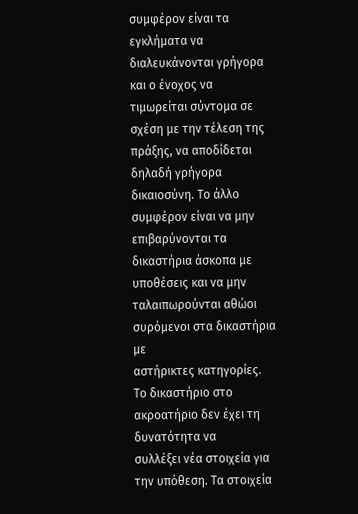συμφέρον είναι τα εγκλήματα να διαλευκάνονται γρήγορα και ο ένοχος να
τιμωρείται σύντομα σε σχέση με την τέλεση της πράξης, να αποδίδεται δηλαδή γρήγορα
δικαιοσύνη. Το άλλο συμφέρον είναι να μην επιβαρύνονται τα δικαστήρια άσκοπα με
υποθέσεις και να μην ταλαιπωρούνται αθώοι συρόμενοι στα δικαστήρια με
αστήρικτες κατηγορίες. Το δικαστήριο στο ακροατήριο δεν έχει τη δυνατότητα να
συλλέξει νέα στοιχεία για την υπόθεση. Τα στοιχεία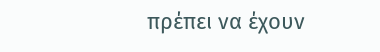πρέπει να έχουν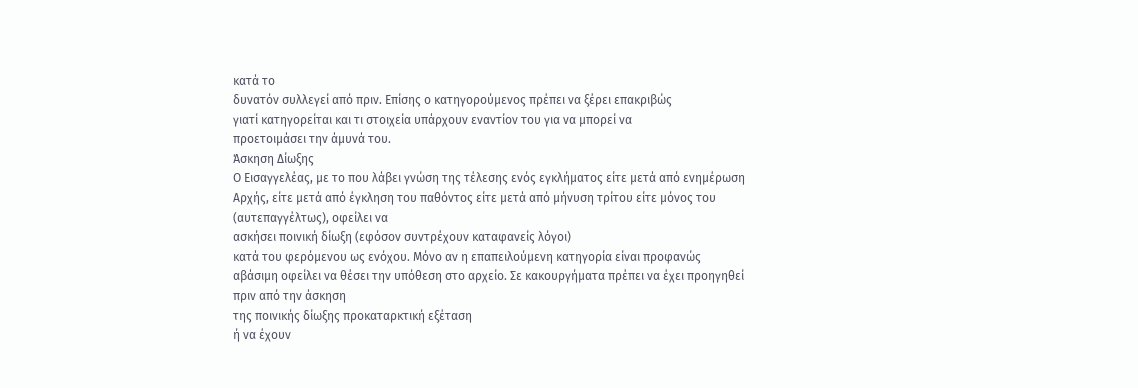κατά το
δυνατόν συλλεγεί από πριν. Επίσης ο κατηγορούμενος πρέπει να ξέρει επακριβώς
γιατί κατηγορείται και τι στοιχεία υπάρχουν εναντίον του για να μπορεί να
προετοιμάσει την άμυνά του.
Άσκηση Δίωξης
Ο Εισαγγελέας, με το που λάβει γνώση της τέλεσης ενός εγκλήματος είτε μετά από ενημέρωση Αρχής, είτε μετά από έγκληση του παθόντος είτε μετά από μήνυση τρίτου είτε μόνος του (αυτεπαγγέλτως), οφείλει να
ασκήσει ποινική δίωξη (εφόσον συντρέχουν καταφανείς λόγοι)
κατά του φερόμενου ως ενόχου. Μόνο αν η επαπειλούμενη κατηγορία είναι προφανώς
αβάσιμη οφείλει να θέσει την υπόθεση στο αρχείο. Σε κακουργήματα πρέπει να έχει προηγηθεί πριν από την άσκηση
της ποινικής δίωξης προκαταρκτική εξέταση
ή να έχουν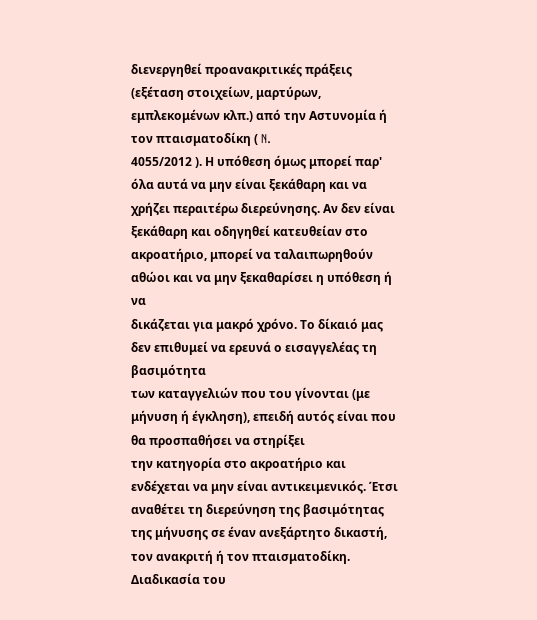διενεργηθεί προανακριτικές πράξεις (εξέταση στοιχείων, μαρτύρων,
εμπλεκομένων κλπ.) από την Αστυνομία ή τον πταισματοδίκη ( N.
4055/2012 ). Η υπόθεση όμως μπορεί παρ' όλα αυτά να μην είναι ξεκάθαρη και να
χρήζει περαιτέρω διερεύνησης. Αν δεν είναι ξεκάθαρη και οδηγηθεί κατευθείαν στο
ακροατήριο, μπορεί να ταλαιπωρηθούν αθώοι και να μην ξεκαθαρίσει η υπόθεση ή να
δικάζεται για μακρό χρόνο. Το δίκαιό μας δεν επιθυμεί να ερευνά ο εισαγγελέας τη βασιμότητα
των καταγγελιών που του γίνονται (με μήνυση ή έγκληση), επειδή αυτός είναι που θα προσπαθήσει να στηρίξει
την κατηγορία στο ακροατήριο και ενδέχεται να μην είναι αντικειμενικός. Έτσι
αναθέτει τη διερεύνηση της βασιμότητας της μήνυσης σε έναν ανεξάρτητο δικαστή,
τον ανακριτή ή τον πταισματοδίκη.
Διαδικασία του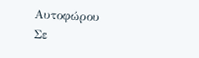Αυτοφώρου
Σε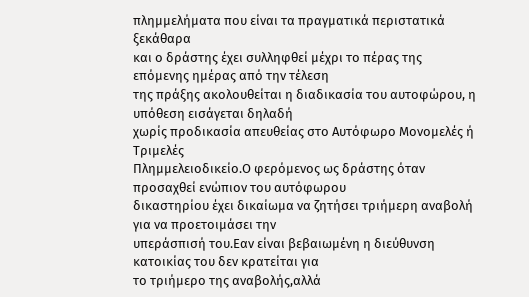πλημμελήματα που είναι τα πραγματικά περιστατικά ξεκάθαρα
και ο δράστης έχει συλληφθεί μέχρι το πέρας της επόμενης ημέρας από την τέλεση
της πράξης ακολουθείται η διαδικασία του αυτοφώρου, η υπόθεση εισάγεται δηλαδή
χωρίς προδικασία απευθείας στο Αυτόφωρο Μονομελές ή Τριμελές
Πλημμελειοδικείο.Ο φερόμενος ως δράστης όταν προσαχθεί ενώπιον του αυτόφωρου
δικαστηρίου έχει δικαίωμα να ζητήσει τριήμερη αναβολή για να προετοιμάσει την
υπεράσπισή του.Εαν είναι βεβαιωμένη η διεύθυνση κατοικίας του δεν κρατείται για
το τριήμερο της αναβολής,αλλά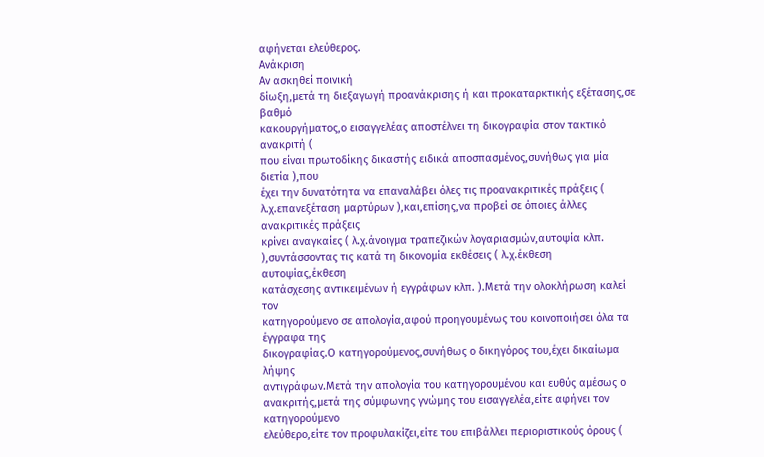αφήνεται ελεύθερος.
Ανάκριση
Αν ασκηθεί ποινική
δίωξη,μετά τη διεξαγωγή προανάκρισης ή και προκαταρκτικής εξέτασης,σε βαθμό
κακουργήματος,ο εισαγγελέας αποστέλνει τη δικογραφία στον τακτικό ανακριτή (
που είναι πρωτοδίκης δικαστής ειδικά αποσπασμένος,συνήθως για μία διετία ),που
έχει την δυνατότητα να επαναλάβει όλες τις προανακριτικές πράξεις (
λ.χ.επανεξέταση μαρτύρων ),και,επίσης,να προβεί σε όποιες άλλες ανακριτικές πράξεις
κρίνει αναγκαίες ( λ.χ.άνοιγμα τραπεζικών λογαριασμών,αυτοψία κλπ.
),συντάσσοντας τις κατά τη δικονομία εκθέσεις ( λ.χ.έκθεση αυτοψίας,έκθεση
κατάσχεσης αντικειμένων ή εγγράφων κλπ. ).Μετά την ολοκλήρωση καλεί τον
κατηγορούμενο σε απολογία,αφού προηγουμένως του κοινοποιήσει όλα τα έγγραφα της
δικογραφίας.Ο κατηγορούμενος,συνήθως ο δικηγόρος του,έχει δικαίωμα λήψης
αντιγράφων.Μετά την απολογία του κατηγορουμένου και ευθύς αμέσως ο
ανακριτής,μετά της σύμφωνης γνώμης του εισαγγελέα,είτε αφήνει τον κατηγορούμενο
ελεύθερο,είτε τον προφυλακίζει,είτε του επιβάλλει περιοριστικούς όρους (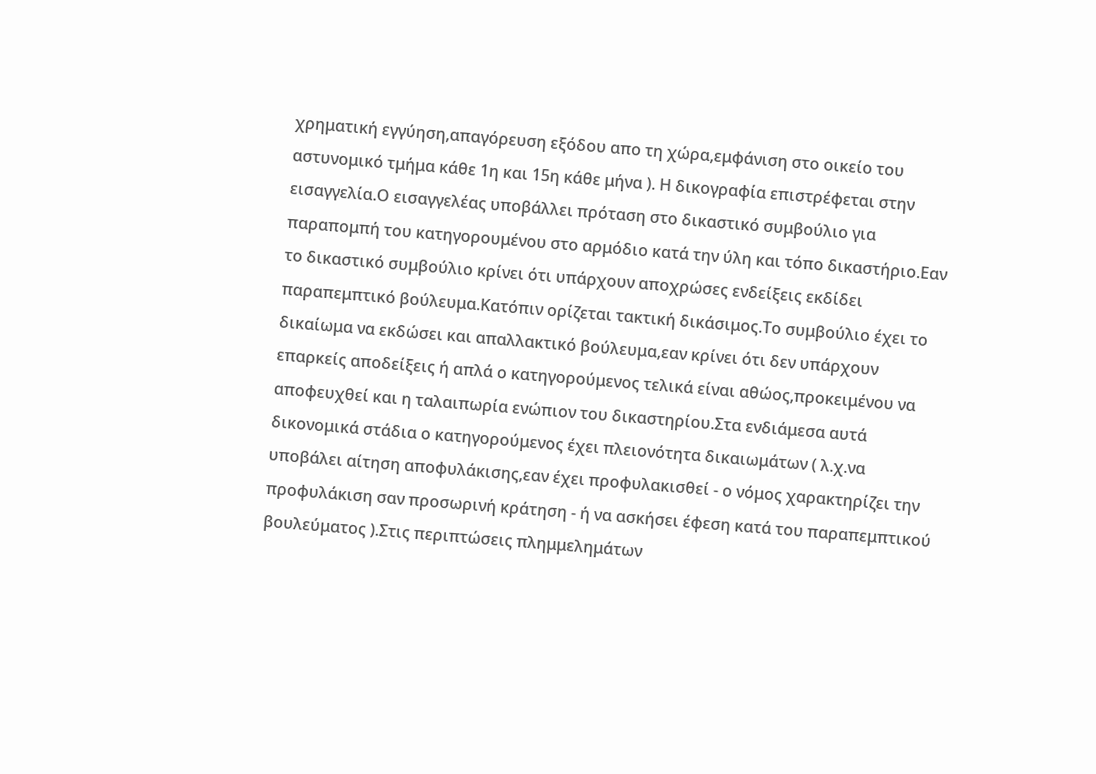χρηματική εγγύηση,απαγόρευση εξόδου απο τη χώρα,εμφάνιση στο οικείο του
αστυνομικό τμήμα κάθε 1η και 15η κάθε μήνα ). Η δικογραφία επιστρέφεται στην
εισαγγελία.Ο εισαγγελέας υποβάλλει πρόταση στο δικαστικό συμβούλιο για
παραπομπή του κατηγορουμένου στο αρμόδιο κατά την ύλη και τόπο δικαστήριο.Εαν
το δικαστικό συμβούλιο κρίνει ότι υπάρχουν αποχρώσες ενδείξεις εκδίδει
παραπεμπτικό βούλευμα.Κατόπιν ορίζεται τακτική δικάσιμος.Το συμβούλιο έχει το
δικαίωμα να εκδώσει και απαλλακτικό βούλευμα,εαν κρίνει ότι δεν υπάρχουν
επαρκείς αποδείξεις ή απλά ο κατηγορούμενος τελικά είναι αθώος,προκειμένου να
αποφευχθεί και η ταλαιπωρία ενώπιον του δικαστηρίου.Στα ενδιάμεσα αυτά
δικονομικά στάδια ο κατηγορούμενος έχει πλειονότητα δικαιωμάτων ( λ.χ.να
υποβάλει αίτηση αποφυλάκισης,εαν έχει προφυλακισθεί - ο νόμος χαρακτηρίζει την
προφυλάκιση σαν προσωρινή κράτηση - ή να ασκήσει έφεση κατά του παραπεμπτικού
βουλεύματος ).Στις περιπτώσεις πλημμελημάτων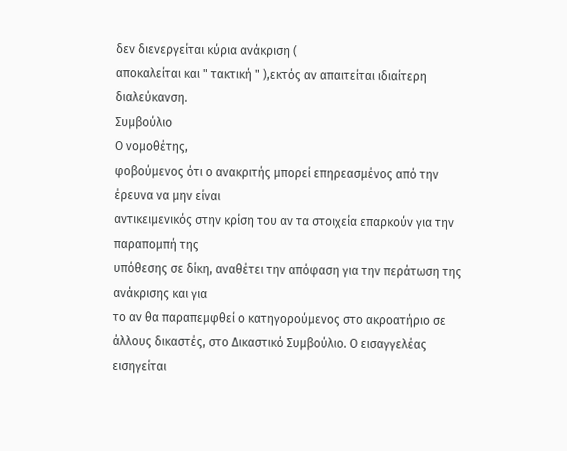δεν διενεργείται κύρια ανάκριση (
αποκαλείται και " τακτική " ),εκτός αν απαιτείται ιδιαίτερη
διαλεύκανση.
Συμβούλιο
Ο νομοθέτης,
φοβούμενος ότι ο ανακριτής μπορεί επηρεασμένος από την έρευνα να μην είναι
αντικειμενικός στην κρίση του αν τα στοιχεία επαρκούν για την παραπομπή της
υπόθεσης σε δίκη, αναθέτει την απόφαση για την περάτωση της ανάκρισης και για
το αν θα παραπεμφθεί ο κατηγορούμενος στο ακροατήριο σε άλλους δικαστές, στο Δικαστικό Συμβούλιο. Ο εισαγγελέας εισηγείται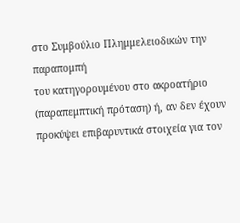στο Συμβούλιο Πλημμελειοδικών την παραπομπή
του κατηγορουμένου στο ακροατήριο (παραπεμπτική πρόταση) ή, αν δεν έχουν
προκύψει επιβαρυντικά στοιχεία για τον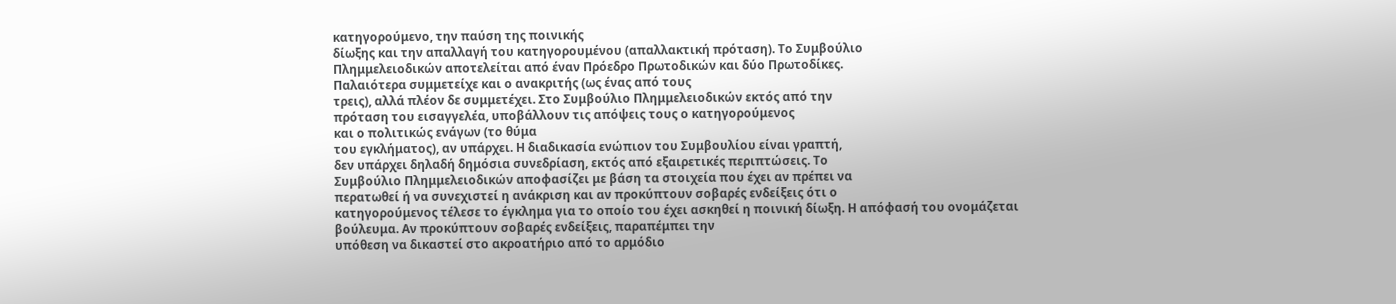κατηγορούμενο, την παύση της ποινικής
δίωξης και την απαλλαγή του κατηγορουμένου (απαλλακτική πρόταση). Το Συμβούλιο
Πλημμελειοδικών αποτελείται από έναν Πρόεδρο Πρωτοδικών και δύο Πρωτοδίκες.
Παλαιότερα συμμετείχε και ο ανακριτής (ως ένας από τους
τρεις), αλλά πλέον δε συμμετέχει. Στο Συμβούλιο Πλημμελειοδικών εκτός από την
πρόταση του εισαγγελέα, υποβάλλουν τις απόψεις τους ο κατηγορούμενος
και ο πολιτικώς ενάγων (το θύμα
του εγκλήματος), αν υπάρχει. Η διαδικασία ενώπιον του Συμβουλίου είναι γραπτή,
δεν υπάρχει δηλαδή δημόσια συνεδρίαση, εκτός από εξαιρετικές περιπτώσεις. Το
Συμβούλιο Πλημμελειοδικών αποφασίζει με βάση τα στοιχεία που έχει αν πρέπει να
περατωθεί ή να συνεχιστεί η ανάκριση και αν προκύπτουν σοβαρές ενδείξεις ότι ο
κατηγορούμενος τέλεσε το έγκλημα για το οποίο του έχει ασκηθεί η ποινική δίωξη. Η απόφασή του ονομάζεται βούλευμα. Αν προκύπτουν σοβαρές ενδείξεις, παραπέμπει την
υπόθεση να δικαστεί στο ακροατήριο από το αρμόδιο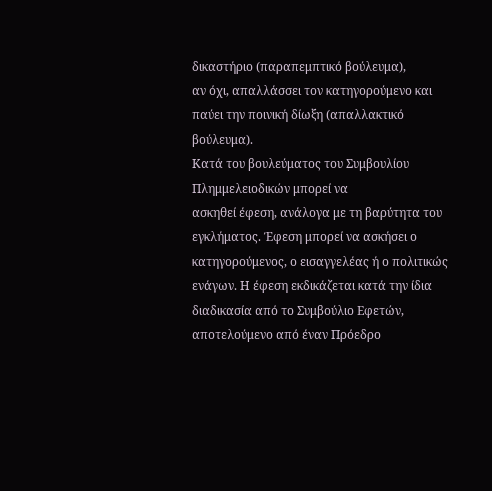δικαστήριο (παραπεμπτικό βούλευμα),
αν όχι, απαλλάσσει τον κατηγορούμενο και παύει την ποινική δίωξη (απαλλακτικό βούλευμα).
Κατά του βουλεύματος του Συμβουλίου Πλημμελειοδικών μπορεί να
ασκηθεί έφεση, ανάλογα με τη βαρύτητα του εγκλήματος. Έφεση μπορεί να ασκήσει ο
κατηγορούμενος, ο εισαγγελέας ή ο πολιτικώς ενάγων. Η έφεση εκδικάζεται κατά την ίδια
διαδικασία από το Συμβούλιο Εφετών, αποτελούμενο από έναν Πρόεδρο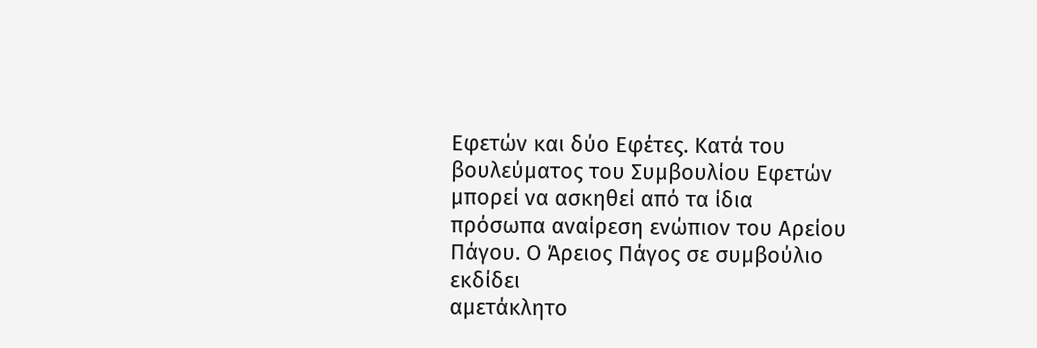Εφετών και δύο Εφέτες. Κατά του βουλεύματος του Συμβουλίου Εφετών μπορεί να ασκηθεί από τα ίδια
πρόσωπα αναίρεση ενώπιον του Αρείου Πάγου. Ο Άρειος Πάγος σε συμβούλιο εκδίδει
αμετάκλητο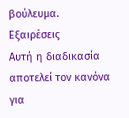βούλευμα.
Εξαιρέσεις
Αυτή η διαδικασία
αποτελεί τον κανόνα για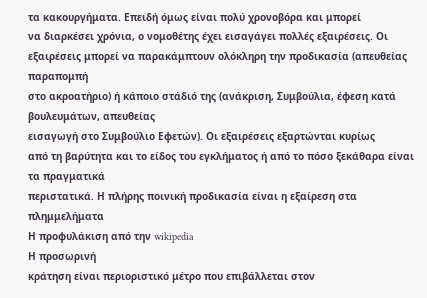τα κακουργήματα. Επειδή όμως είναι πολύ χρονοβόρα και μπορεί
να διαρκέσει χρόνια, ο νομοθέτης έχει εισαγάγει πολλές εξαιρέσεις. Οι
εξαιρέσεις μπορεί να παρακάμπτουν ολόκληρη την προδικασία (απευθείας παραπομπή
στο ακροατήριο) ή κάποιο στάδιό της (ανάκριση, Συμβούλια, έφεση κατά βουλευμάτων, απευθείας
εισαγωγή στο Συμβούλιο Εφετών). Οι εξαιρέσεις εξαρτώνται κυρίως
από τη βαρύτητα και το είδος του εγκλήματος ή από το πόσο ξεκάθαρα είναι τα πραγματικά
περιστατικά. Η πλήρης ποινική προδικασία είναι η εξαίρεση στα πλημμελήματα
Η προφυλάκιση από την wikipedia
Η προσωρινή
κράτηση είναι περιοριστικό μέτρο που επιβάλλεται στον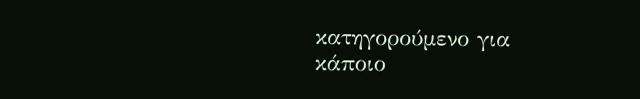κατηγορούμενο για
κάποιο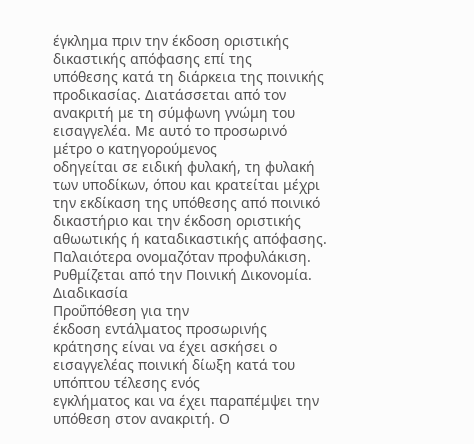έγκλημα πριν την έκδοση οριστικής δικαστικής απόφασης επί της
υπόθεσης κατά τη διάρκεια της ποινικής προδικασίας. Διατάσσεται από τον ανακριτή με τη σύμφωνη γνώμη του
εισαγγελέα. Με αυτό το προσωρινό μέτρο ο κατηγορούμενος
οδηγείται σε ειδική φυλακή, τη φυλακή των υποδίκων, όπου και κρατείται μέχρι
την εκδίκαση της υπόθεσης από ποινικό δικαστήριο και την έκδοση οριστικής
αθωωτικής ή καταδικαστικής απόφασης. Παλαιότερα ονομαζόταν προφυλάκιση.
Ρυθμίζεται από την Ποινική Δικονομία.
Διαδικασία
Προΰπόθεση για την
έκδοση εντάλματος προσωρινής κράτησης είναι να έχει ασκήσει ο εισαγγελέας ποινική δίωξη κατά του υπόπτου τέλεσης ενός
εγκλήματος και να έχει παραπέμψει την υπόθεση στον ανακριτή. Ο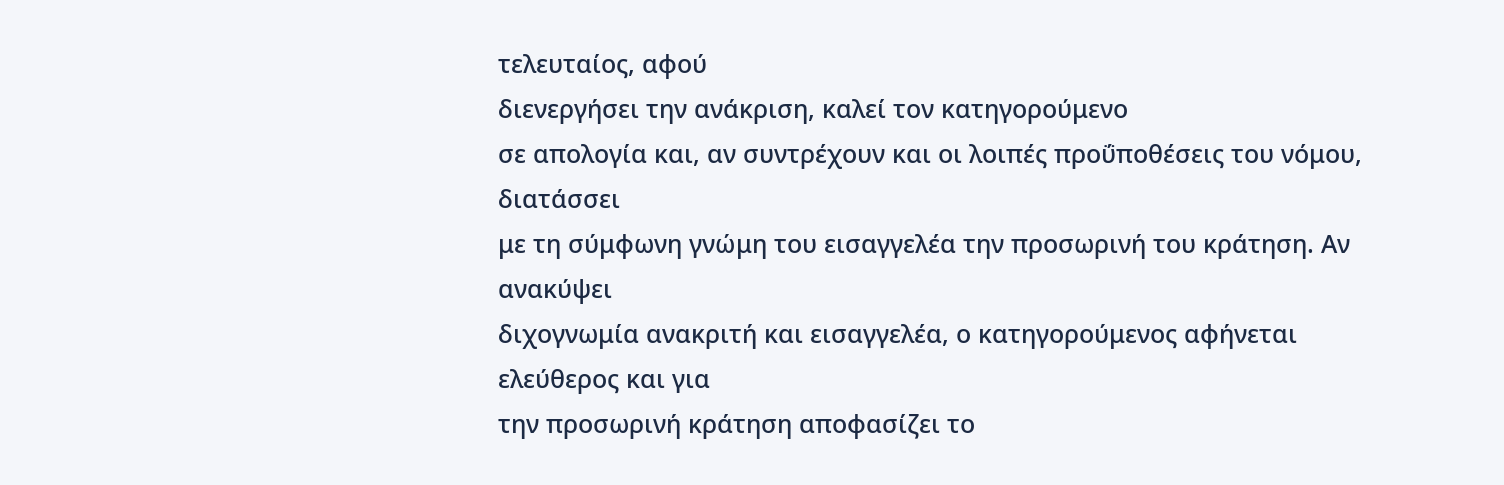τελευταίος, αφού
διενεργήσει την ανάκριση, καλεί τον κατηγορούμενο
σε απολογία και, αν συντρέχουν και οι λοιπές προΰποθέσεις του νόμου, διατάσσει
με τη σύμφωνη γνώμη του εισαγγελέα την προσωρινή του κράτηση. Αν ανακύψει
διχογνωμία ανακριτή και εισαγγελέα, ο κατηγορούμενος αφήνεται ελεύθερος και για
την προσωρινή κράτηση αποφασίζει το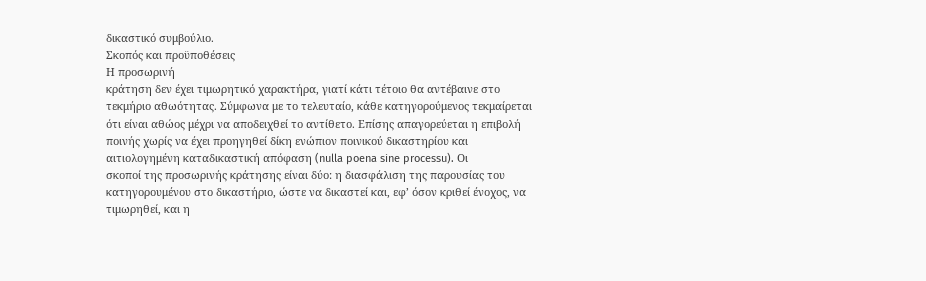δικαστικό συμβούλιο.
Σκοπός και προϋποθέσεις
Η προσωρινή
κράτηση δεν έχει τιμωρητικό χαρακτήρα, γιατί κάτι τέτοιο θα αντέβαινε στο
τεκμήριο αθωότητας. Σύμφωνα με το τελευταίο, κάθε κατηγορούμενος τεκμαίρεται
ότι είναι αθώος μέχρι να αποδειχθεί το αντίθετο. Επίσης απαγορεύεται η επιβολή
ποινής χωρίς να έχει προηγηθεί δίκη ενώπιον ποινικού δικαστηρίου και
αιτιολογημένη καταδικαστική απόφαση (nulla poena sine processu). Οι
σκοποί της προσωρινής κράτησης είναι δύο: η διασφάλιση της παρουσίας του
κατηγορουμένου στο δικαστήριο, ώστε να δικαστεί και, εφ’ όσον κριθεί ένοχος, να
τιμωρηθεί, και η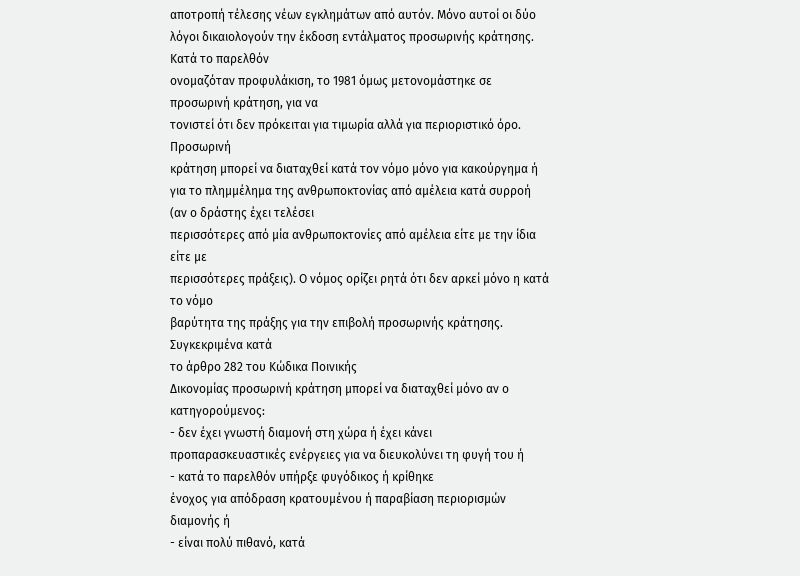αποτροπή τέλεσης νέων εγκλημάτων από αυτόν. Μόνο αυτοί οι δύο
λόγοι δικαιολογούν την έκδοση εντάλματος προσωρινής κράτησης. Κατά το παρελθόν
ονομαζόταν προφυλάκιση, το 1981 όμως μετονομάστηκε σε προσωρινή κράτηση, για να
τονιστεί ότι δεν πρόκειται για τιμωρία αλλά για περιοριστικό όρο. Προσωρινή
κράτηση μπορεί να διαταχθεί κατά τον νόμο μόνο για κακούργημα ή για το πλημμέλημα της ανθρωποκτονίας από αμέλεια κατά συρροή (αν ο δράστης έχει τελέσει
περισσότερες από μία ανθρωποκτονίες από αμέλεια είτε με την ίδια είτε με
περισσότερες πράξεις). Ο νόμος ορίζει ρητά ότι δεν αρκεί μόνο η κατά το νόμο
βαρύτητα της πράξης για την επιβολή προσωρινής κράτησης.
Συγκεκριμένα κατά
το άρθρο 282 του Κώδικα Ποινικής
Δικονομίας προσωρινή κράτηση μπορεί να διαταχθεί μόνο αν ο κατηγορούμενος:
- δεν έχει γνωστή διαμονή στη χώρα ή έχει κάνει
προπαρασκευαστικές ενέργειες για να διευκολύνει τη φυγή του ή
- κατά το παρελθόν υπήρξε φυγόδικος ή κρίθηκε
ένοχος για απόδραση κρατουμένου ή παραβίαση περιορισμών διαμονής ή
- είναι πολύ πιθανό, κατά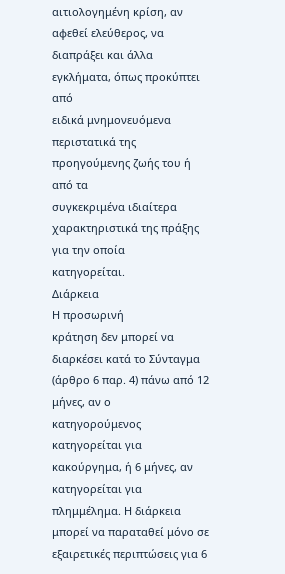αιτιολογημένη κρίση, αν
αφεθεί ελεύθερος, να διαπράξει και άλλα εγκλήματα, όπως προκύπτει από
ειδικά μνημονευόμενα περιστατικά της προηγούμενης ζωής του ή από τα
συγκεκριμένα ιδιαίτερα χαρακτηριστικά της πράξης για την οποία
κατηγορείται.
Διάρκεια
Η προσωρινή
κράτηση δεν μπορεί να διαρκέσει κατά το Σύνταγμα (άρθρο 6 παρ. 4) πάνω από 12 μήνες, αν ο
κατηγορούμενος κατηγορείται για κακούργημα, ή 6 μήνες, αν κατηγορείται για πλημμέλημα. Η διάρκεια μπορεί να παραταθεί μόνο σε
εξαιρετικές περιπτώσεις για 6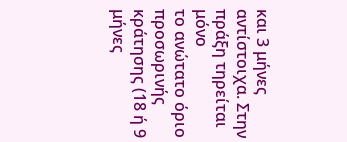και 3 μήνες αντίστοιχα. Στην πράξη τηρείται μόνο
το ανώτατο όριο προσωρινής κράτησης (18 ή 9 μήνες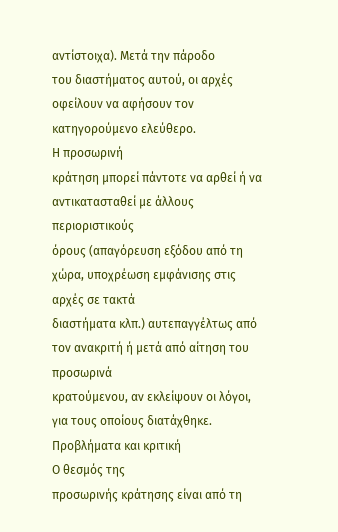αντίστοιχα). Μετά την πάροδο
του διαστήματος αυτού, οι αρχές οφείλουν να αφήσουν τον κατηγορούμενο ελεύθερο.
Η προσωρινή
κράτηση μπορεί πάντοτε να αρθεί ή να αντικατασταθεί με άλλους περιοριστικούς
όρους (απαγόρευση εξόδου από τη χώρα, υποχρέωση εμφάνισης στις αρχές σε τακτά
διαστήματα κλπ.) αυτεπαγγέλτως από τον ανακριτή ή μετά από αίτηση του προσωρινά
κρατούμενου, αν εκλείψουν οι λόγοι, για τους οποίους διατάχθηκε.
Προβλήματα και κριτική
Ο θεσμός της
προσωρινής κράτησης είναι από τη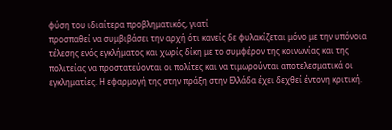φύση του ιδιαίτερα προβληματικός, γιατί
προσπαθεί να συμβιβάσει την αρχή ότι κανείς δε φυλακίζεται μόνο με την υπόνοια
τέλεσης ενός εγκλήματος και χωρίς δίκη με το συμφέρον της κοινωνίας και της
πολιτείας να προστατεύονται οι πολίτες και να τιμωρούνται αποτελεσματικά οι
εγκληματίες. Η εφαρμογή της στην πράξη στην Ελλάδα έχει δεχθεί έντονη κριτική.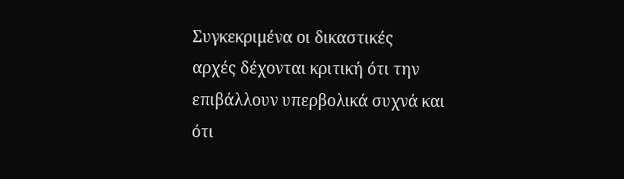Συγκεκριμένα οι δικαστικές
αρχές δέχονται κριτική ότι την επιβάλλουν υπερβολικά συχνά και ότι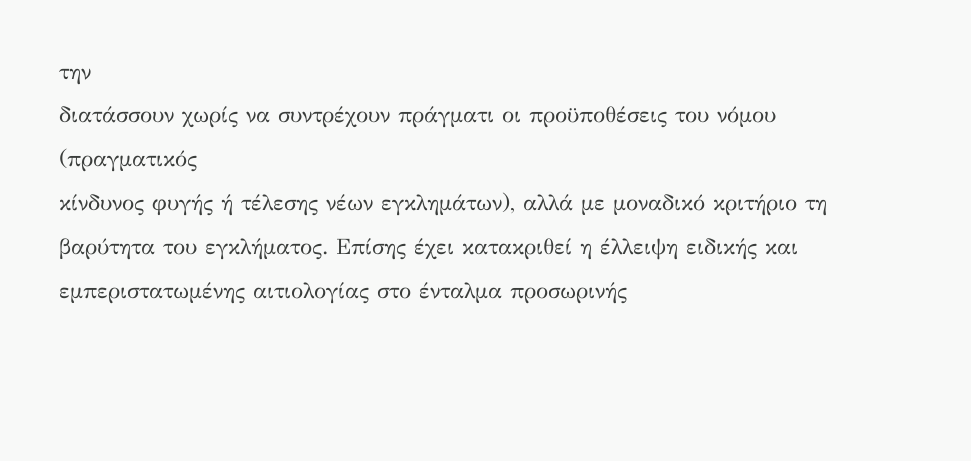την
διατάσσουν χωρίς να συντρέχουν πράγματι οι προϋποθέσεις του νόμου (πραγματικός
κίνδυνος φυγής ή τέλεσης νέων εγκλημάτων), αλλά με μοναδικό κριτήριο τη
βαρύτητα του εγκλήματος. Επίσης έχει κατακριθεί η έλλειψη ειδικής και
εμπεριστατωμένης αιτιολογίας στο ένταλμα προσωρινής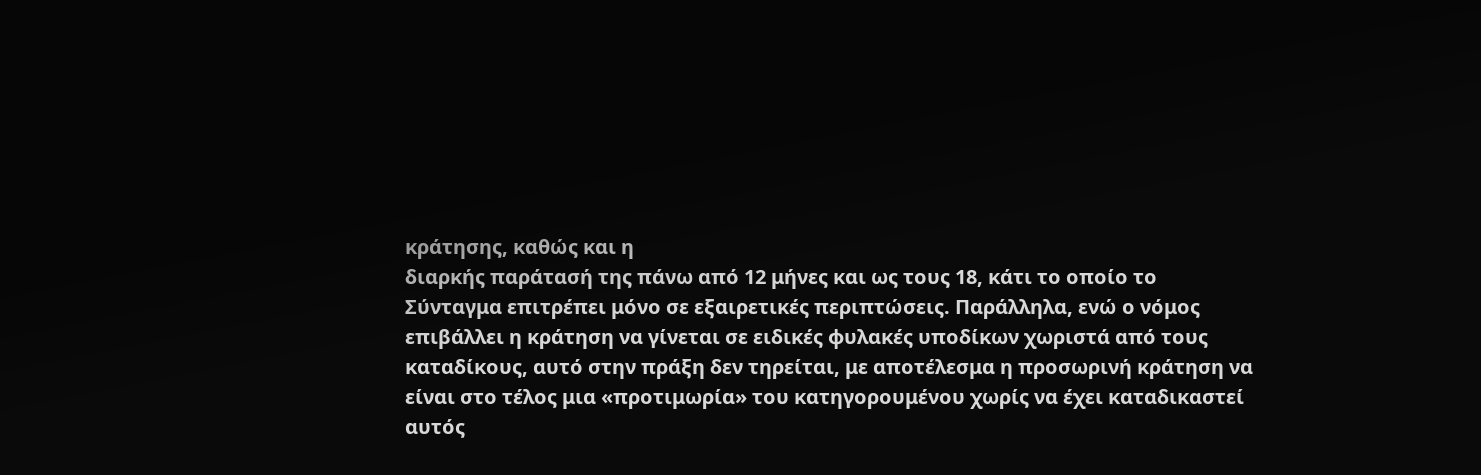κράτησης, καθώς και η
διαρκής παράτασή της πάνω από 12 μήνες και ως τους 18, κάτι το οποίο το
Σύνταγμα επιτρέπει μόνο σε εξαιρετικές περιπτώσεις. Παράλληλα, ενώ ο νόμος
επιβάλλει η κράτηση να γίνεται σε ειδικές φυλακές υποδίκων χωριστά από τους
καταδίκους, αυτό στην πράξη δεν τηρείται, με αποτέλεσμα η προσωρινή κράτηση να
είναι στο τέλος μια «προτιμωρία» του κατηγορουμένου χωρίς να έχει καταδικαστεί
αυτός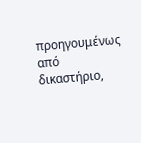προηγουμένως από δικαστήριο,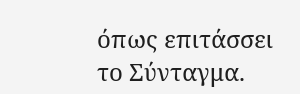όπως επιτάσσει το Σύνταγμα.